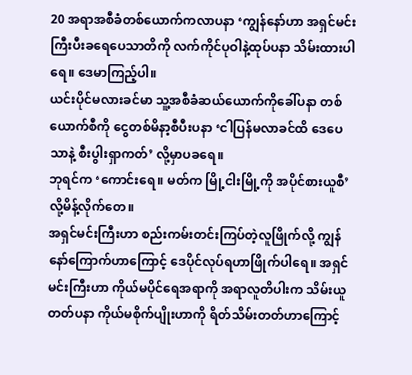20 အရာအစီခံတစ်ယောက်ကလာပနာ ‘ကျွန်နော်ဟာ အရှင်မင်းကြီးပီးခရေပေသာတိကို လက်ကိုင်ပုဝါနဲ့ထုပ်ပနာ သိမ်းထားပါရေ။ ဒေမာကြည့်ပါ။
ယင်းပိုင်မလားခင်မာ သူ့အစီခံဆယ်ယောက်ကိုခေါ်ပနာ တစ်ယောက်စီကို ငွေတစ်မိနာ့စီပီးပနာ ‘ငါပြန်မလာခင်ထိ ဒေပေသာနဲ့ စီးပွါးရှာကတ်’ လို့မှာပခရေ။
ဘုရင်က ‘ကောင်းရေ။ မတ်က မြို့ငါးမြို့ကို အပိုင်စားယူစီ’ လို့မိန့်လိုက်တေ။
အရှင်မင်းကြီးဟာ စည်းကမ်းတင်းကြပ်တဲ့လူဖြိုက်လို့ ကျွန်နော်ကြောက်ဟာကြောင့် ဒေပိုင်လုပ်ရဟာဖြိုက်ပါရေ။ အရှင်မင်းကြီးဟာ ကိုယ်မပိုင်ရေအရာကို အရာလူတိပါးက သိမ်းယူတတ်ပနာ ကိုယ်မစိုက်ပျိုးဟာကို ရိတ်သိမ်းတတ်ဟာကြောင့်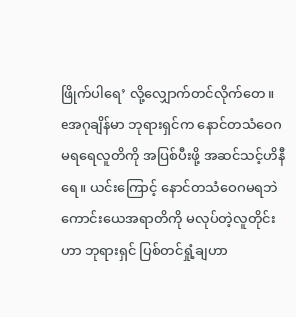ဖြိုက်ပါရေ’ လို့လျှောက်တင်လိုက်တေ။
eအဂုချိန်မာ ဘုရားရှင်က နောင်တသံဝေဂ မရရေလူတိကို အပြစ်ပီးဖို့ အဆင်သင့်ဟိနီရေ။ ယင်းကြောင့် နောင်တသံဝေဂမရဘဲ ကောင်းယေအရာတိကို မလုပ်တဲ့လူတိုင်းဟာ ဘုရားရှင် ပြစ်တင်ရှုံ့ချဟာ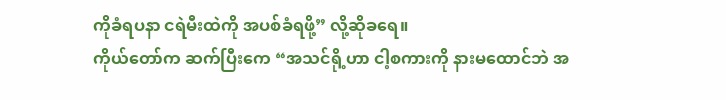ကိုခံရပနာ ငရဲမီးထဲကို အပစ်ခံရဖို့” လို့ဆိုခရေ။
ကိုယ်တော်က ဆက်ပြီးကေ “အသင်ရို့ဟာ ငါ့စကားကို နားမထောင်ဘဲ အ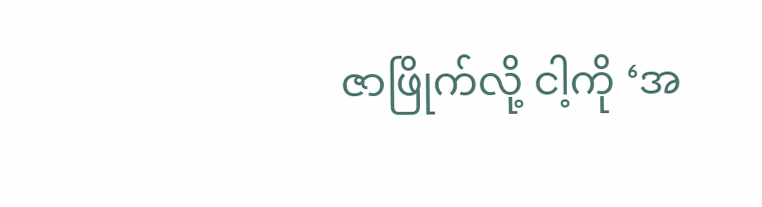ဇာဖြိုက်လို့ ငါ့ကို ‘အ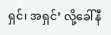ရှင်၊ အရှင်’ လို့ခေါ်နီ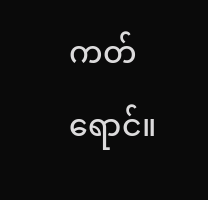ကတ်ရောင်။